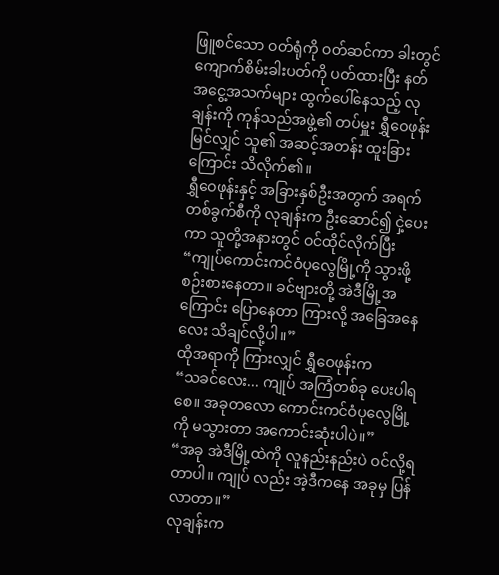ဖြူစင်သော ဝတ်ရုံကို ဝတ်ဆင်ကာ ခါးတွင် ကျောက်စိမ်းခါးပတ်ကို ပတ်ထားပြီး နတ်အငွေ့အသက်များ ထွက်ပေါ်နေသည့် လုချန်းကို ကုန်သည်အဖွဲ့၏ တပ်မှူး ရွှီဝေဖုန်း မြင်လျှင် သူ၏ အဆင့်အတန်း ထူးခြားကြောင်း သိလိုက်၏။
ရွှီဝေဖုန်းနှင့် အခြားနှစ်ဦးအတွက် အရက်တစ်ခွက်စီကို လုချန်းက ဦးဆောင်၍ ငှဲ့ပေးကာ သူတို့အနားတွင် ဝင်ထိုင်လိုက်ပြီး
“ကျုပ်ကောင်းကင်ဝံပုလွေမြို့ကို သွားဖို့ စဉ်းစားနေတာ။ ခင်ဗျားတို့ အဲဒီမြို့အကြောင်း ပြောနေတာ ကြားလို့ အခြေအနေလေး သိချင်လို့ပါ။”
ထိုအရာကို ကြားလျှင် ရွှီဝေဖုန်းက
“သခင်လေး... ကျုပ် အကြံတစ်ခု ပေးပါရစေ။ အခုတလော ကောင်းကင်ဝံပုလွေမြို့ကို မသွားတာ အကောင်းဆုံးပါပဲ။”
“အခု အဲဒီမြို့ထဲကို လူနည်းနည်းပဲ ဝင်လို့ရတာပါ။ ကျုပ် လည်း အဲ့ဒီကနေ အခုမှ ပြန်လာတာ။”
လုချန်းက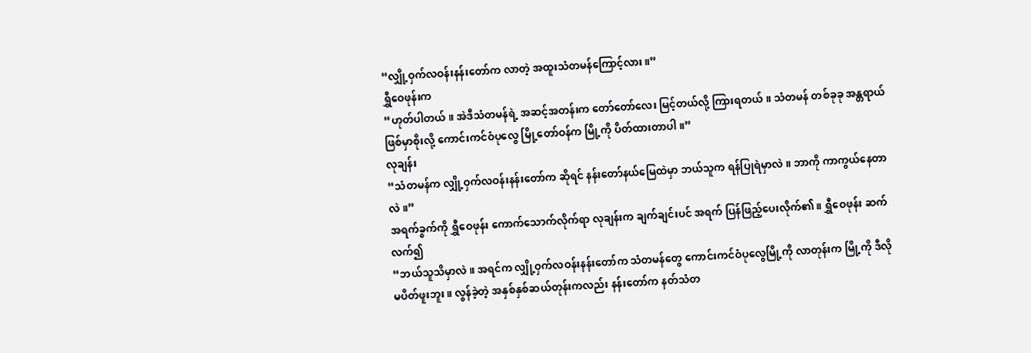“လျှို့ဝှက်လဝန်းနန်းတော်က လာတဲ့ အထူးသံတမန်ကြောင့်လား။”
ရွှီဝေဖုန်းက
“ဟုတ်ပါတယ်။ အဲဒီသံတမန်ရဲ့ အဆင့်အတန်းက တော်တော်လေး မြင့်တယ်လို့ ကြားရတယ်။ သံတမန် တစ်ခုခု အန္တရာယ်ဖြစ်မှာစိုးလို့ ကောင်းကင်ဝံပုလွေ မြို့တော်ဝန်က မြို့ကို ပိတ်ထားတာပါ။”
လုချန်း
“သံတမန်က လျှို့ဝှက်လဝန်းနန်းတော်က ဆိုရင် နန်းတော်နယ်မြေထဲမှာ ဘယ်သူက ရန်ပြုရဲမှာလဲ။ ဘာကို ကာကွယ်နေတာလဲ။”
အရက်ခွက်ကို ရွှီဝေဖုန်း ကောက်သောက်လိုက်ရာ လုချန်းက ချက်ချင်းပင် အရက် ပြန်ဖြည့်ပေးလိုက်၏။ ရွှီဝေဖုန်း ဆက်လက်၍
“ဘယ်သူသိမှာလဲ။ အရင်က လျှို့ဝှက်လဝန်းနန်းတော်က သံတမန်တွေ ကောင်းကင်ဝံပုလွေမြို့ကို လာတုန်းက မြို့ကို ဒီလိုမပိတ်ဖူးဘူး။ လွန်ခဲ့တဲ့ အနှစ်နှစ်ဆယ်တုန်းကလည်း နန်းတော်က နတ်သံတ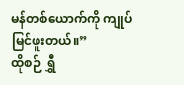မန်တစ်ယောက်ကို ကျုပ် မြင်ဖူးတယ်။”
ထိုစဉ် ရွှီ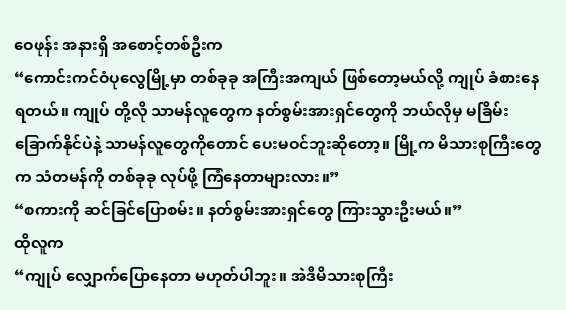ဝေဖုန်း အနားရှိ အစောင့်တစ်ဦးက
“ကောင်းကင်ဝံပုလွေမြို့မှာ တစ်ခုခု အကြီးအကျယ် ဖြစ်တော့မယ်လို့ ကျုပ် ခံစားနေရတယ်။ ကျုပ် တို့လို သာမန်လူတွေက နတ်စွမ်းအားရှင်တွေကို ဘယ်လိုမှ မခြိမ်းခြောက်နိုင်ပဲနဲ့ သာမန်လူတွေကိုတောင် ပေးမဝင်ဘူးဆိုတော့။ မြို့က မိသားစုကြီးတွေက သံတမန်ကို တစ်ခုခု လုပ်ဖို့ ကြံနေတာများလား။”
“စကားကို ဆင်ခြင်ပြောစမ်း။ နတ်စွမ်းအားရှင်တွေ ကြားသွားဦးမယ်။”
ထိုလူက
“ကျုပ် လျှောက်ပြောနေတာ မဟုတ်ပါဘူး။ အဲဒီမိသားစုကြီး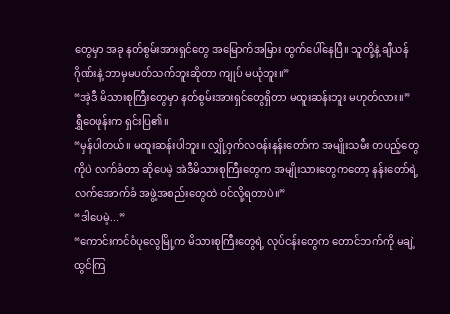တွေမှာ အခု နတ်စွမ်းအားရှင်တွေ အမြောက်အမြား ထွက်ပေါ်နေပြီ။ သူတို့နဲ့ ချီယန်ဂိုဏ်းနဲ့ ဘာမှမပတ်သက်ဘူးဆိုတာ ကျုပ် မယုံဘူး။”
“အဲ့ဒီ မိသားစုကြီးတွေမှာ နတ်စွမ်းအားရှင်တွေရှိတာ မထူးဆန်းဘူး မဟုတ်လား။”
ရွှီဝေဖုန်းက ရှင်းပြ၏။
“မှန်ပါတယ်။ မထူးဆန်းပါဘူး။ လျှို့ဝှက်လဝန်းနန်းတော်က အမျိုးသမီး တပည့်တွေကိုပဲ လက်ခံတာ ဆိုပေမဲ့ အဲဒီမိသားစုကြီးတွေက အမျိုးသားတွေကတော့ နန်းတော်ရဲ့ လက်အောက်ခံ အဖွဲ့အစည်းတွေထဲ ဝင်လို့ရတာပဲ။”
“ဒါပေမဲ့...”
“ကောင်းကင်ဝံပုလွေမြို့က မိသားစုကြီးတွေရဲ့ လုပ်ငန်းတွေက တောင်ဘက်ကို မချဲ့ထွင်ကြ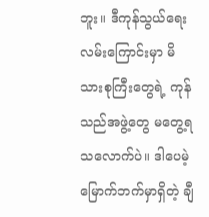ဘူး။ ဒီကုန်သွယ်ရေး လမ်းကြောင်းမှာ မိသားစုကြီးတွေရဲ့ ကုန်သည်အဖွဲ့တွေ မတွေ့ရသလောက်ပဲ။ ဒါပေမဲ့ မြောက်ဘက်မှာရှိတဲ့ ချီ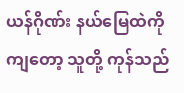ယန်ဂိုဏ်း နယ်မြေထဲကိုကျတော့ သူတို့ ကုန်သည်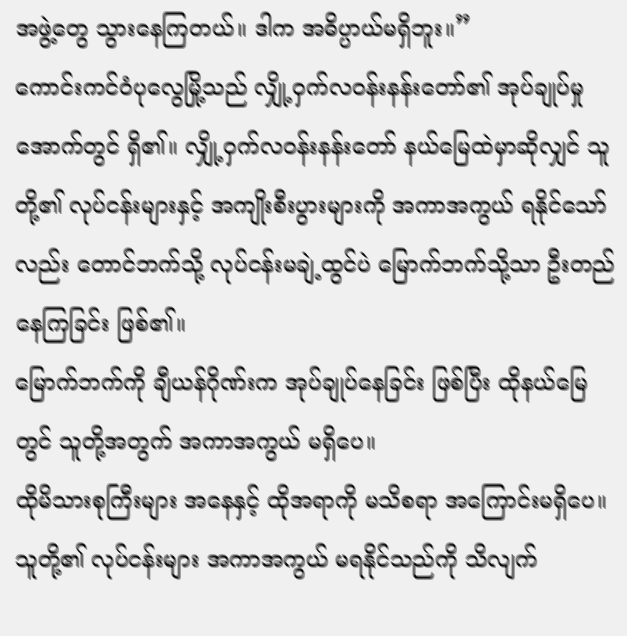အဖွဲ့တွေ သွားနေကြတယ်။ ဒါက အဓိပ္ပာယ်မရှိဘူး။”
ကောင်းကင်ဝံပုလွေမြို့သည် လျှို့ဝှက်လဝန်းနန်းတော်၏ အုပ်ချုပ်မှုအောက်တွင် ရှိ၏။ လျှို့ဝှက်လဝန်းနန်းတော် နယ်မြေထဲမှာဆိုလျှင် သူတို့၏ လုပ်ငန်းများနှင့် အကျိုးစီးပွားများကို အကာအကွယ် ရနိုင်သော်လည်း တောင်ဘက်သို့ လုပ်ငန်းမချဲ့ထွင်ပဲ မြောက်ဘက်သို့သာ ဦးတည်နေကြခြင်း ဖြစ်၏။
မြောက်ဘက်ကို ချီယန်ဂိုဏ်းက အုပ်ချုပ်နေခြင်း ဖြစ်ပြီး ထိုနယ်မြေတွင် သူတို့အတွက် အကာအကွယ် မရှိပေ။
ထိုမိသားစုကြီးများ အနေနှင့် ထိုအရာကို မသိစရာ အကြောင်းမရှိပေ။ သူတို့၏ လုပ်ငန်းများ အကာအကွယ် မရနိုင်သည်ကို သိလျက်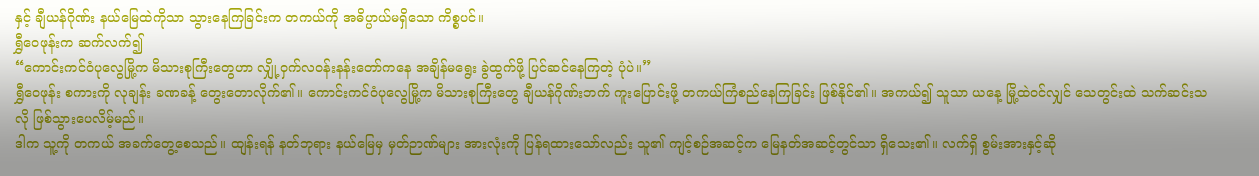နှင့် ချီယန်ဂိုဏ်း နယ်မြေထဲကိုသာ သွားနေကြခြင်းက တကယ်ကို အဓိပ္ပာယ်မရှိသော ကိစ္စပင်။
ရွှီဝေဖုန်းက ဆက်လက်၍
“ကောင်းကင်ဝံပုလွေမြို့က မိသားစုကြီးတွေဟာ လျှို့ဝှက်လဝန်းနန်းတော်ကနေ အချိန်မရွေး ခွဲထွက်ဖို့ ပြင်ဆင်နေကြတဲ့ ပုံပဲ။”
ရွှီဝေဖုန်း စကားကို လုချန်း ခဏခန့် တွေးတောလိုက်၏။ ကောင်းကင်ဝံပုလွေမြို့က မိသားစုကြီးတွေ ချီယန်ဂိုဏ်းဘက် ကူးပြောင်းဖို့ တကယ်ကြံစည်နေကြခြင်း ဖြစ်နိုင်၏။ အကယ်၍ သူသာ ယနေ့ မြို့ထဲဝင်လျှင် သေတွင်းထဲ သက်ဆင်းသလို ဖြစ်သွားပေလိမ့်မည်။
ဒါက သူ့ကို တကယ် အခက်တွေ့စေသည်။ ထျန်းရန် နတ်ဘုရား နယ်မြေမှ မှတ်ဉာဏ်များ အားလုံးကို ပြန်ရထားသော်လည်း သူ၏ ကျင့်စဉ်အဆင့်က မြေနတ်အဆင့်တွင်သာ ရှိသေး၏။ လက်ရှိ စွမ်းအားနှင့်ဆို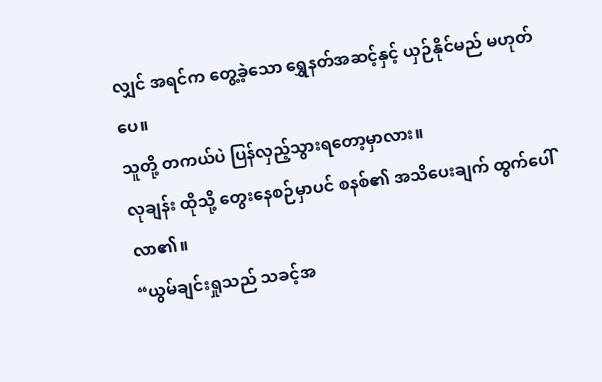လျှင် အရင်က တွေ့ခဲ့သော ရွှေနတ်အဆင့်နှင့် ယှဉ်နိုင်မည် မဟုတ်ပေ။
သူတို့ တကယ်ပဲ ပြန်လှည့်သွားရတော့မှာလား။
လုချန်း ထိုသို့ တွေးနေစဉ်မှာပင် စနစ်၏ အသိပေးချက် ထွက်ပေါ်လာ၏။
“ယွမ်ချင်းရှုသည် သခင့်အ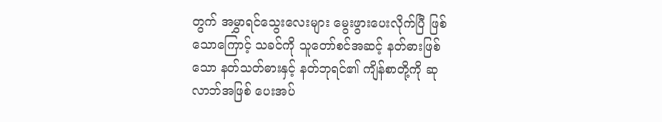တွက် အမွှာရင်သွေးလေးများ မွေးဖွားပေးလိုက်ပြီ ဖြစ်သောကြောင့် သခင်ကို သူတော်စင်အဆင့် နတ်ဓားဖြစ်သော နတ်သတ်ဓားနှင့် နတ်ဘုရင်၏ ကျိန်စာတို့ကို ဆုလာဘ်အဖြစ် ပေးအပ်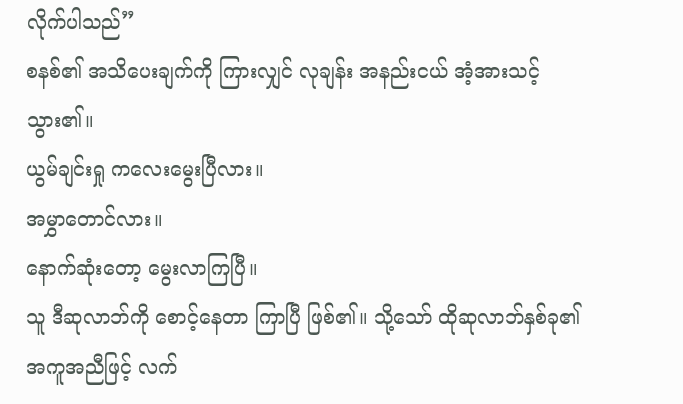လိုက်ပါသည်”
စနစ်၏ အသိပေးချက်ကို ကြားလျှင် လုချန်း အနည်းငယ် အံ့အားသင့်သွား၏။
ယွမ်ချင်းရှု ကလေးမွေးပြီလား။
အမွှာတောင်လား။
နောက်ဆုံးတော့ မွေးလာကြပြီ။
သူ ဒီဆုလာဘ်ကို စောင့်နေတာ ကြာပြီ ဖြစ်၏။ သို့သော် ထိုဆုလာဘ်နှစ်ခု၏ အကူအညီဖြင့် လက်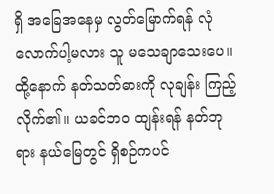ရှိ အခြေအနေမှ လွတ်မြောက်ရန် လုံလောက်ပါ့မလား သူ မသေချာသေးပေ။
ထို့နောက် နတ်သတ်ဓားကို လုချန်း ကြည့်လိုက်၏။ ယခင်ဘဝ ထျန်းရန် နတ်ဘုရား နယ်မြေတွင် ရှိစဉ်ကပင်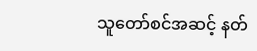သူတော်စင်အဆင့် နတ်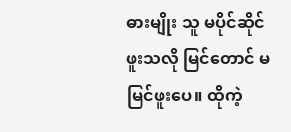ဓားမျိုး သူ မပိုင်ဆိုင်ဖူးသလို မြင်တောင် မမြင်ဖူးပေ။ ထိုကဲ့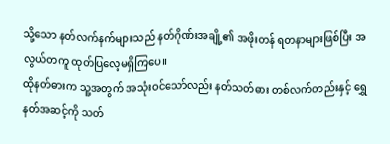သို့သော နတ်လက်နက်များသည် နတ်ဂိုဏ်းအချို့၏ အဖိုးတန် ရတနာများဖြစ်ပြီး အလွယ်တကူ ထုတ်ပြလေ့မရှိကြပေ။
ထိုနတ်ဓားက သူ့အတွက် အသုံးဝင်သော်လည်း နတ်သတ်ဓား တစ်လက်တည်းနှင့် ရွှေနတ်အဆင့်ကို သတ်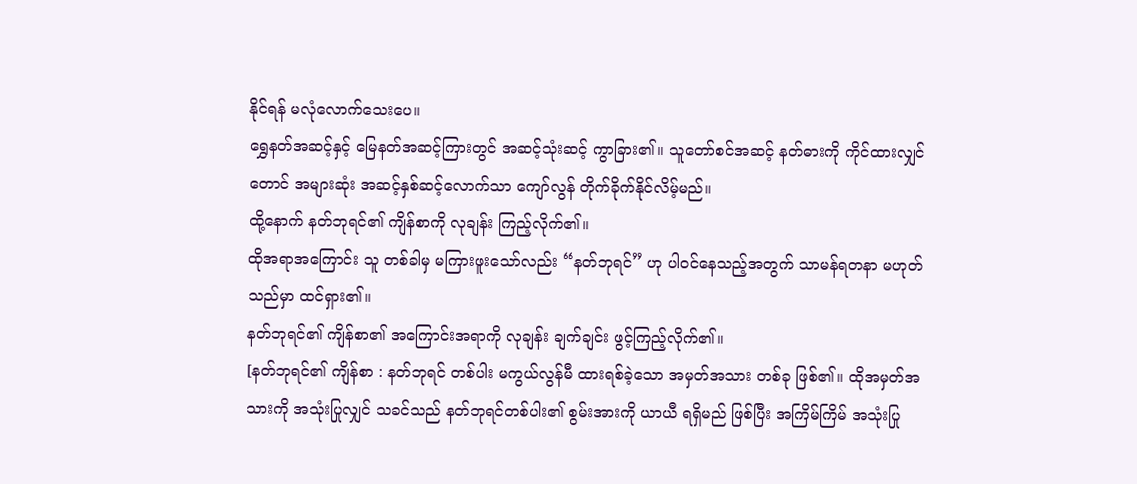နိုင်ရန် မလုံလောက်သေးပေ။
ရွှေနတ်အဆင့်နှင့် မြေနတ်အဆင့်ကြားတွင် အဆင့်သုံးဆင့် ကွာခြား၏။ သူတော်စင်အဆင့် နတ်ဓားကို ကိုင်ထားလျှင်တောင် အများဆုံး အဆင့်နှစ်ဆင့်လောက်သာ ကျော်လွန် တိုက်ခိုက်နိုင်လိမ့်မည်။
ထို့နောက် နတ်ဘုရင်၏ ကျိန်စာကို လုချန်း ကြည့်လိုက်၏။
ထိုအရာအကြောင်း သူ တစ်ခါမှ မကြားဖူးသော်လည်း “နတ်ဘုရင်” ဟု ပါဝင်နေသည့်အတွက် သာမန်ရတနာ မဟုတ်သည်မှာ ထင်ရှား၏။
နတ်ဘုရင်၏ ကျိန်စာ၏ အကြောင်းအရာကို လုချန်း ချက်ချင်း ဖွင့်ကြည့်လိုက်၏။
[နတ်ဘုရင်၏ ကျိန်စာ : နတ်ဘုရင် တစ်ပါး မကွယ်လွန်မီ ထားရစ်ခဲ့သော အမှတ်အသား တစ်ခု ဖြစ်၏။ ထိုအမှတ်အသားကို အသုံးပြုလျှင် သခင်သည် နတ်ဘုရင်တစ်ပါး၏ စွမ်းအားကို ယာယီ ရရှိမည် ဖြစ်ပြီး အကြိမ်ကြိမ် အသုံးပြု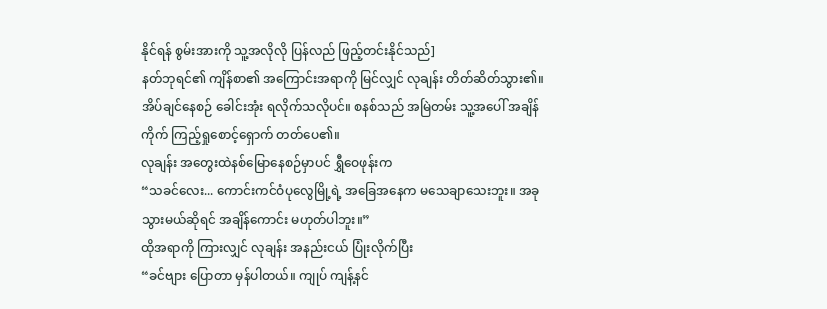နိုင်ရန် စွမ်းအားကို သူ့အလိုလို ပြန်လည် ဖြည့်တင်းနိုင်သည်]
နတ်ဘုရင်၏ ကျိန်စာ၏ အကြောင်းအရာကို မြင်လျှင် လုချန်း တိတ်ဆိတ်သွား၏။
အိပ်ချင်နေစဉ် ခေါင်းအုံး ရလိုက်သလိုပင်။ စနစ်သည် အမြဲတမ်း သူ့အပေါ် အချိန်ကိုက် ကြည့်ရှုစောင့်ရှောက် တတ်ပေ၏။
လုချန်း အတွေးထဲနစ်မြောနေစဉ်မှာပင် ရွှီဝေဖုန်းက
“သခင်လေး... ကောင်းကင်ဝံပုလွေမြို့ရဲ့ အခြေအနေက မသေချာသေးဘူး။ အခု သွားမယ်ဆိုရင် အချိန်ကောင်း မဟုတ်ပါဘူး။”
ထိုအရာကို ကြားလျှင် လုချန်း အနည်းငယ် ပြုံးလိုက်ပြီး
“ခင်ဗျား ပြောတာ မှန်ပါတယ်။ ကျုပ် ကျန့်နင်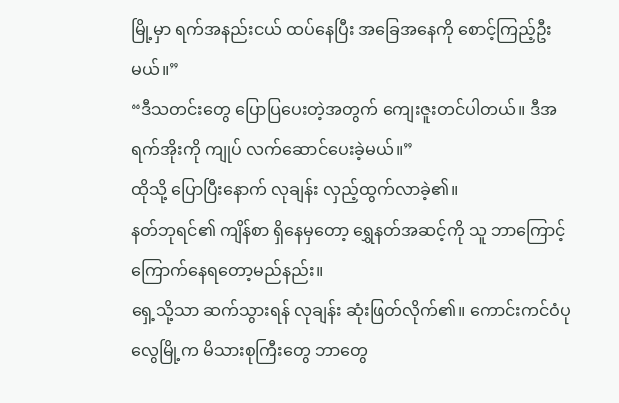မြို့မှာ ရက်အနည်းငယ် ထပ်နေပြီး အခြေအနေကို စောင့်ကြည့်ဦးမယ်။”
“ဒီသတင်းတွေ ပြောပြပေးတဲ့အတွက် ကျေးဇူးတင်ပါတယ်။ ဒီအရက်အိုးကို ကျုပ် လက်ဆောင်ပေးခဲ့မယ်။”
ထိုသို့ ပြောပြီးနောက် လုချန်း လှည့်ထွက်လာခဲ့၏။
နတ်ဘုရင်၏ ကျိန်စာ ရှိနေမှတော့ ရွှေနတ်အဆင့်ကို သူ ဘာကြောင့် ကြောက်နေရတော့မည်နည်း။
ရှေ့သို့သာ ဆက်သွားရန် လုချန်း ဆုံးဖြတ်လိုက်၏။ ကောင်းကင်ဝံပုလွေမြို့က မိသားစုကြီးတွေ ဘာတွေ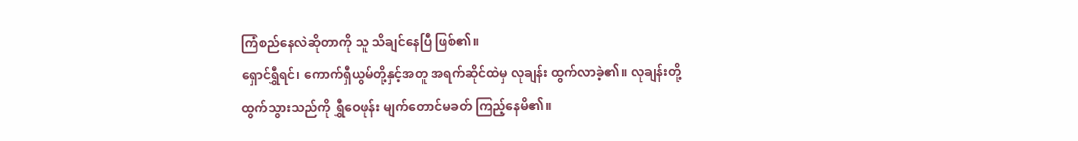ကြံစည်နေလဲဆိုတာကို သူ သိချင်နေပြီ ဖြစ်၏။
ရှောင်ရွှီရင်၊ ကောက်ရှီယွမ်တို့နှင့်အတူ အရက်ဆိုင်ထဲမှ လုချန်း ထွက်လာခဲ့၏။ လုချန်းတို့ ထွက်သွားသည်ကို ရွှီဝေဖုန်း မျက်တောင်မခတ် ကြည့်နေမိ၏။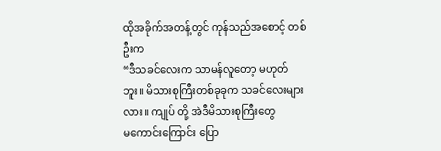ထိုအခိုက်အတန့်တွင် ကုန်သည်အစောင့် တစ်ဦးက
“ဒီသခင်လေးက သာမန်လူတော့ မဟုတ်ဘူး။ မိသားစုကြီးတစ်ခုခုက သခင်လေးများလား။ ကျုပ် တို့ အဲဒီမိသားစုကြီးတွေ
မကောင်းကြောင်း ပြော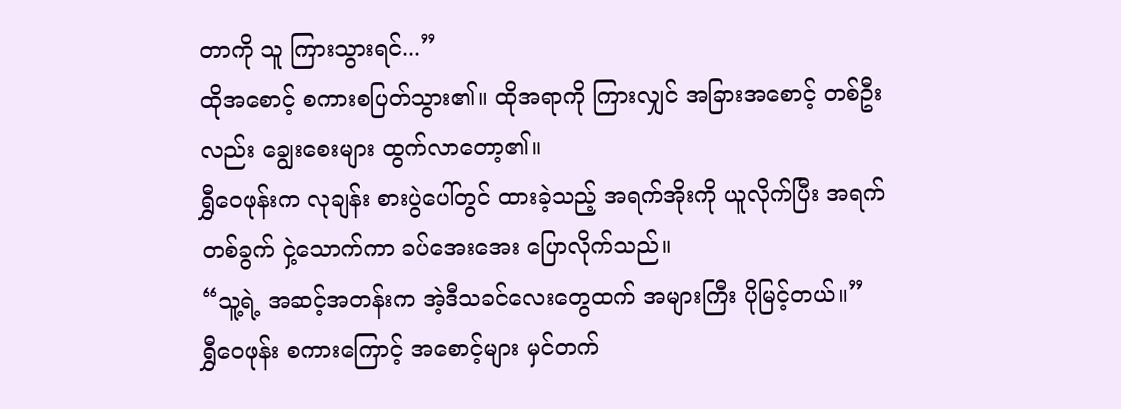တာကို သူ ကြားသွားရင်...”
ထိုအစောင့် စကားစပြတ်သွား၏။ ထိုအရာကို ကြားလျှင် အခြားအစောင့် တစ်ဦးလည်း ချွေးစေးများ ထွက်လာတော့၏။
ရွှီဝေဖုန်းက လုချန်း စားပွဲပေါ်တွင် ထားခဲ့သည့် အရက်အိုးကို ယူလိုက်ပြီး အရက်တစ်ခွက် ငှဲ့သောက်ကာ ခပ်အေးအေး ပြောလိုက်သည်။
“သူ့ရဲ့ အဆင့်အတန်းက အဲ့ဒီသခင်လေးတွေထက် အများကြီး ပိုမြင့်တယ်။”
ရွှီဝေဖုန်း စကားကြောင့် အစောင့်များ မှင်တက်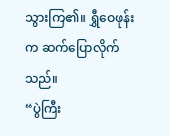သွားကြ၏။ ရွှီဝေဖုန်းက ဆက်ပြောလိုက်သည်။
“ပွဲကြီး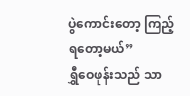ပွဲကောင်းတော့ ကြည့်ရတော့မယ်”
ရွှီဝေဖုန်းသည် သာ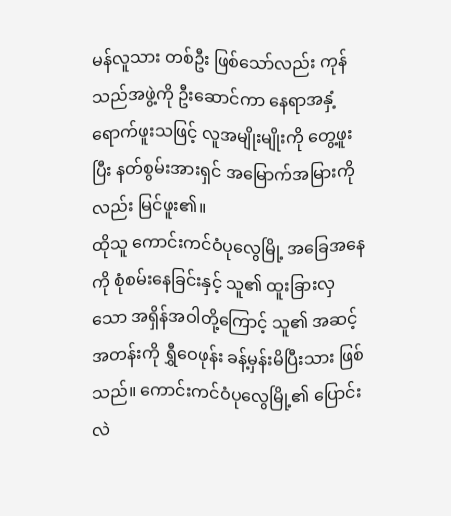မန်လူသား တစ်ဦး ဖြစ်သော်လည်း ကုန်သည်အဖွဲ့ကို ဦးဆောင်ကာ နေရာအနှံ့ ရောက်ဖူးသဖြင့် လူအမျိုးမျိုးကို တွေ့ဖူးပြီး နတ်စွမ်းအားရှင် အမြောက်အမြားကိုလည်း မြင်ဖူး၏။
ထိုသူ ကောင်းကင်ဝံပုလွေမြို့ အခြေအနေကို စုံစမ်းနေခြင်းနှင့် သူ၏ ထူးခြားလှသော အရှိန်အဝါတို့ကြောင့် သူ၏ အဆင့်အတန်းကို ရွှီဝေဖုန်း ခန့်မှန်းမိပြီးသား ဖြစ်သည်။ ကောင်းကင်ဝံပုလွေမြို့၏ ပြောင်းလဲ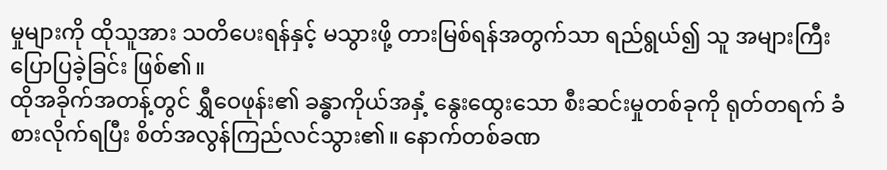မှုများကို ထိုသူအား သတိပေးရန်နှင့် မသွားဖို့ တားမြစ်ရန်အတွက်သာ ရည်ရွယ်၍ သူ အများကြီး ပြောပြခဲ့ခြင်း ဖြစ်၏။
ထိုအခိုက်အတန့်တွင် ရွှီဝေဖုန်း၏ ခန္ဓာကိုယ်အနှံ့ နွေးထွေးသော စီးဆင်းမှုတစ်ခုကို ရုတ်တရက် ခံစားလိုက်ရပြီး စိတ်အလွန်ကြည်လင်သွား၏။ နောက်တစ်ခဏ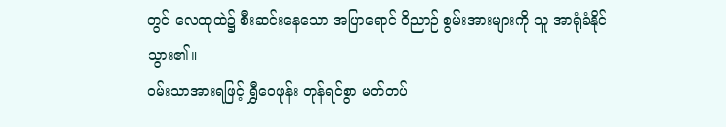တွင် လေထုထဲ၌ စီးဆင်းနေသော အပြာရောင် ဝိညာဉ် စွမ်းအားများကို သူ အာရုံခံနိုင်သွား၏။
ဝမ်းသာအားရဖြင့် ရွှီဝေဖုန်း တုန်ရင်စွာ မတ်တပ်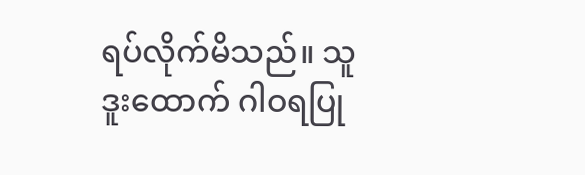ရပ်လိုက်မိသည်။ သူ ဒူးထောက် ဂါဝရပြု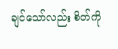ချင်သော်လည်း စိတ်ကို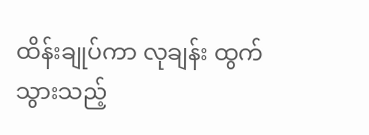ထိန်းချုပ်ကာ လုချန်း ထွက်သွားသည့်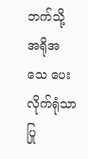ဘက်သို့ အရိုအသေ ပေးလိုက်ရုံသာ ပြု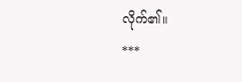လိုက်၏။
***